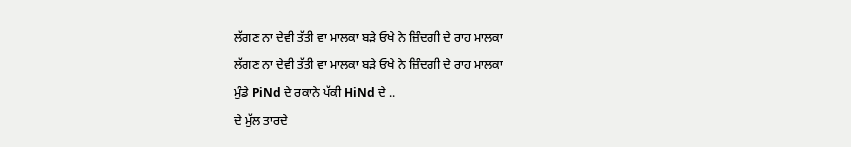ਲੱਗਣ ਨਾ ਦੇਵੀ ਤੱਤੀ ਵਾ ਮਾਲਕਾ ਬੜੇ ਓਖੇ ਨੇ ਜ਼ਿੰਦਗੀ ਦੇ ਰਾਹ ਮਾਲਕਾ
ਲੱਗਣ ਨਾ ਦੇਵੀ ਤੱਤੀ ਵਾ ਮਾਲਕਾ ਬੜੇ ਓਖੇ ਨੇ ਜ਼ਿੰਦਗੀ ਦੇ ਰਾਹ ਮਾਲਕਾ
ਮੁੰਡੇ PiNd ਦੇ ਰਕਾਨੇ ਪੱਕੀ HiNd ਦੇ ..
ਦੇ ਮੁੱਲ ਤਾਰਦੇ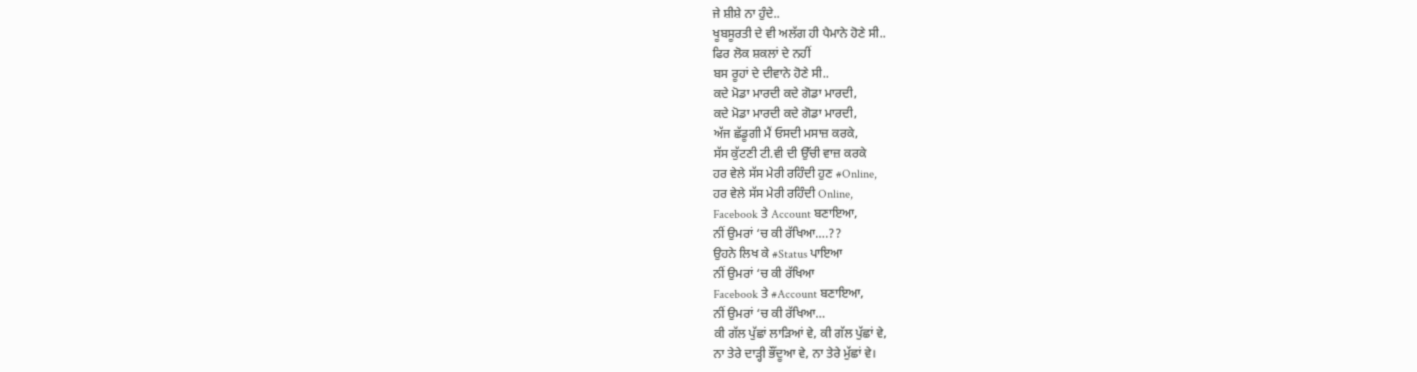ਜੇ ਸ਼ੀਸ਼ੇ ਨਾ ਹੁੰਦੇ..
ਖੂਬਸੂਰਤੀ ਦੇ ਵੀ ਅਲੱਗ ਹੀ ਪੈਮਾਨੇ ਹੋਣੇ ਸੀ..
ਫਿਰ ਲੋਕ ਸ਼ਕਲਾਂ ਦੇ ਨਹੀਂ
ਬਸ ਰੂਹਾਂ ਦੇ ਦੀਵਾਨੇ ਹੋਣੇ ਸੀ..
ਕਦੇ ਮੋਡਾ ਮਾਰਦੀ ਕਦੇ ਗੋਡਾ ਮਾਰਦੀ,
ਕਦੇ ਮੋਡਾ ਮਾਰਦੀ ਕਦੇ ਗੋਡਾ ਮਾਰਦੀ,
ਅੱਜ ਛੱਡੂਗੀ ਮੈਂ ਓਸਦੀ ਮਸਾਜ਼ ਕਰਕੇ,
ਸੱਸ ਕੁੱਟਣੀ ਟੀ.ਵੀ ਦੀ ਉੱਚੀ ਵਾਜ਼ ਕਰਕੇ
ਹਰ ਵੇਲੇ ਸੱਸ ਮੇਰੀ ਰਹਿੰਦੀ ਹੁਣ #Online,
ਹਰ ਵੇਲੇ ਸੱਸ ਮੇਰੀ ਰਹਿੰਦੀ Online,
Facebook ਤੇ Account ਬਣਾਇਆ,
ਨੀਂ ਉਮਰਾਂ ‘ਚ ਕੀ ਰੱਖਿਆ….??
ਉਹਨੇ ਲਿਖ ਕੇ #Status ਪਾਇਆ
ਨੀਂ ਉਮਰਾਂ ‘ਚ ਕੀ ਰੱਖਿਆ
Facebook ਤੇ #Account ਬਣਾਇਆ,
ਨੀਂ ਉਮਰਾਂ ‘ਚ ਕੀ ਰੱਖਿਆ…
ਕੀ ਗੱਲ ਪੁੱਛਾਂ ਲਾੜਿਆਂ ਵੇ, ਕੀ ਗੱਲ ਪੁੱਛਾਂ ਵੇ,
ਨਾ ਤੇਰੇ ਦਾੜ੍ਹੀ ਭੌਂਦੂਆ ਵੇ, ਨਾ ਤੇਰੇ ਮੁੱਛਾਂ ਵੇ।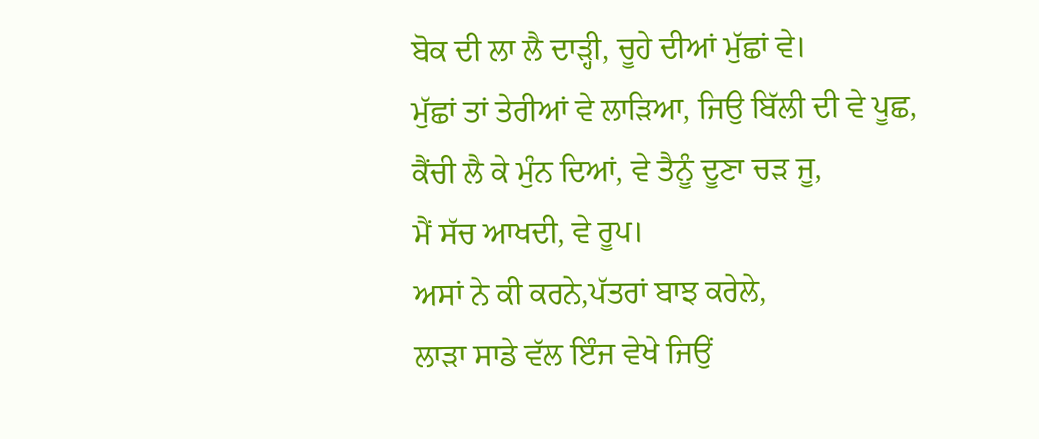ਬੋਕ ਦੀ ਲਾ ਲੈ ਦਾੜ੍ਹੀ, ਚੂਹੇ ਦੀਆਂ ਮੁੱਛਾਂ ਵੇ।
ਮੁੱਛਾਂ ਤਾਂ ਤੇਰੀਆਂ ਵੇ ਲਾੜਿਆ, ਜਿਉ ਬਿੱਲੀ ਦੀ ਵੇ ਪੂਛ,
ਕੈਂਚੀ ਲੈ ਕੇ ਮੁੰਨ ਦਿਆਂ, ਵੇ ਤੈਨੂੰ ਦੂਣਾ ਚੜ ਜੂ,
ਮੈਂ ਸੱਚ ਆਖਦੀ, ਵੇ ਰੂਪ।
ਅਸਾਂ ਨੇ ਕੀ ਕਰਨੇ,ਪੱਤਰਾਂ ਬਾਝ ਕਰੇਲੇ,
ਲਾੜਾ ਸਾਡੇ ਵੱਲ ਇੰਜ ਵੇਖੇ ਜਿਉਂ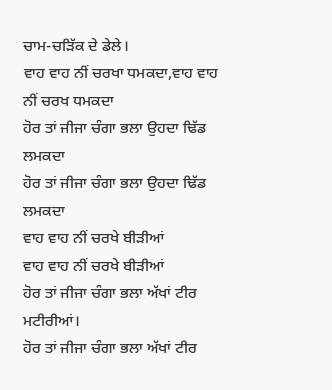ਚਾਮ-ਚੜਿੱਕ ਦੇ ਡੇਲੇ।
ਵਾਹ ਵਾਹ ਨੀਂ ਚਰਖਾ ਧਮਕਦਾ,ਵਾਹ ਵਾਹ ਨੀਂ ਚਰਖ ਧਮਕਦਾ
ਹੋਰ ਤਾਂ ਜੀਜਾ ਚੰਗਾ ਭਲਾ ਉਹਦਾ ਢਿੱਡ ਲਮਕਦਾ
ਹੋਰ ਤਾਂ ਜੀਜਾ ਚੰਗਾ ਭਲਾ ਉਹਦਾ ਢਿੱਡ ਲਮਕਦਾ
ਵਾਹ ਵਾਹ ਨੀਂ ਚਰਖੇ ਬੀੜੀਆਂ
ਵਾਹ ਵਾਹ ਨੀਂ ਚਰਖੇ ਬੀੜੀਆਂ
ਹੋਰ ਤਾਂ ਜੀਜਾ ਚੰਗਾ ਭਲਾ ਅੱਖਾਂ ਟੀਰ ਮਟੀਰੀਆਂ।
ਹੋਰ ਤਾਂ ਜੀਜਾ ਚੰਗਾ ਭਲਾ ਅੱਖਾਂ ਟੀਰ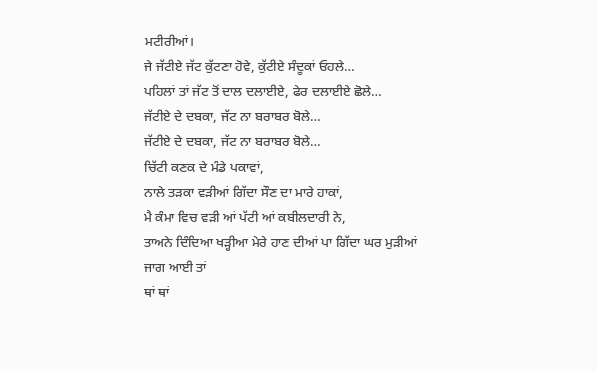ਮਟੀਰੀਆਂ।
ਜੇ ਜੱਟੀਏ ਜੱਟ ਕੁੱਟਣਾ ਹੋਵੇ, ਕੁੱਟੀਏ ਸੰਦੂਕਾਂ ਓਹਲੇ…
ਪਹਿਲਾਂ ਤਾਂ ਜੱਟ ਤੋਂ ਦਾਲ ਦਲਾਈਏ, ਫੇਰ ਦਲਾਈਏ ਛੋਲੇ…
ਜੱਟੀਏ ਦੇ ਦਬਕਾ, ਜੱਟ ਨਾ ਬਰਾਬਰ ਬੋਲੇ…
ਜੱਟੀਏ ਦੇ ਦਬਕਾ, ਜੱਟ ਨਾ ਬਰਾਬਰ ਬੋਲੇ…
ਚਿੱਟੀ ਕਣਕ ਦੇ ਮੰਡੇ ਪਕਾਵਾਂ,
ਨਾਲੇ ਤੜਕਾ ਵੜੀਆਂ ਗਿੱਦਾ ਸੌਣ ਦਾ ਮਾਰੇ ਹਾਕਾਂ,
ਮੈ ਕੰਮਾ ਵਿਚ ਵੜੀ ਆਂ ਪੱਟੀ ਆਂ ਕਬੀਲਦਾਰੀ ਨੇ,
ਤਾਅਨੇ ਦਿੰਦਿਆ ਖੜ੍ਹੀਆ ਮੇਰੇ ਹਾਣ ਦੀਆਂ ਪਾ ਗਿੱਦਾ ਘਰ ਮੁੜੀਆਂ
ਜਾਗ ਆਈ ਤਾਂ
ਥਾਂ ਥਾਂ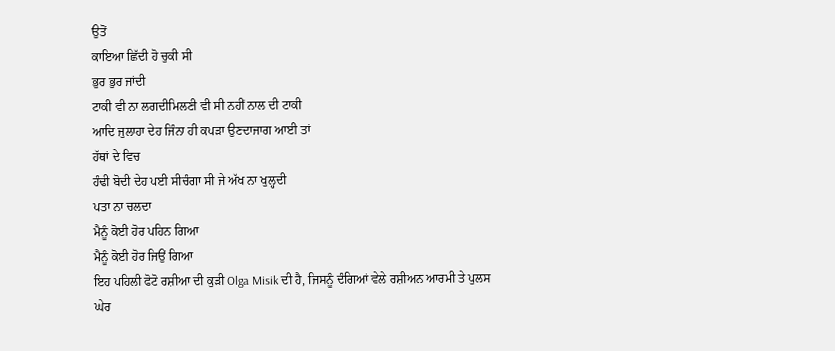ਉਤੋਂ
ਕਾਇਆ ਛਿੱਦੀ ਹੋ ਚੁਕੀ ਸੀ
ਭੁਰ ਭੁਰ ਜਾਂਦੀ
ਟਾਕੀ ਵੀ ਨਾ ਲਗਦੀਮਿਲਣੀ ਵੀ ਸੀ ਨਹੀਂ ਨਾਲ ਦੀ ਟਾਕੀ
ਆਦਿ ਜੁਲਾਹਾ ਦੇਹ ਜਿੰਨਾ ਹੀ ਕਪੜਾ ਉਣਦਾਜਾਗ ਆਈ ਤਾਂ
ਹੱਥਾਂ ਦੇ ਵਿਚ
ਹੰਢੀ ਬੋਦੀ ਦੇਹ ਪਈ ਸੀਚੰਗਾ ਸੀ ਜੇ ਅੱਖ ਨਾ ਖੁਲ੍ਹਦੀ
ਪਤਾ ਨਾ ਚਲਦਾ
ਮੈਨੂੰ ਕੋਈ ਹੋਰ ਪਹਿਨ ਗਿਆ
ਮੈਨੂੰ ਕੋਈ ਹੋਰ ਜਿਉਂ ਗਿਆ
ਇਹ ਪਹਿਲੀ ਫੋਟੋ ਰਸ਼ੀਆ ਦੀ ਕੁੜੀ Olga Misik ਦੀ ਹੈ, ਜਿਸਨੂੰ ਦੰਗਿਆਂ ਵੇਲੇ ਰਸ਼ੀਅਨ ਆਰਮੀ ਤੇ ਪੁਲਸ ਘੇਰ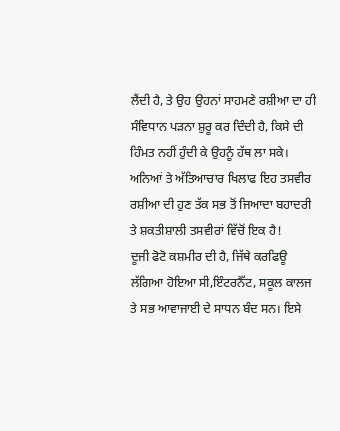ਲੈਂਦੀ ਹੈ, ਤੇ ਉਹ ਉਹਨਾਂ ਸਾਹਮਣੇ ਰਸ਼ੀਆ ਦਾ ਹੀ ਸੰਵਿਧਾਨ ਪੜਨਾ ਸ਼ੁਰੂ ਕਰ ਦਿੰਦੀ ਹੈ, ਕਿਸੇ ਦੀ ਹਿੰਮਤ ਨਹੀਂ ਹੁੰਦੀ ਕੇ ਉਹਨੂੰ ਹੱਥ ਲਾ ਸਕੇ। ਅਨਿਆਂ ਤੇ ਅੱਤਿਆਚਾਰ ਖਿਲਾਫ ਇਹ ਤਸਵੀਰ ਰਸ਼ੀਆ ਦੀ ਹੁਣ ਤੱਕ ਸਭ ਤੋਂ ਜਿਆਦਾ ਬਹਾਦਰੀ ਤੇ ਸ਼ਕਤੀਸ਼ਾਲੀ ਤਸਵੀਰਾਂ ਵਿੱਚੋਂ ਇਕ ਹੈ!
ਦੂਜੀ ਫੋਟੋ ਕਸ਼ਮੀਰ ਦੀ ਹੈ, ਜਿੱਥੇ ਕਰਫਿਊ ਲੱਗਿਆ ਹੋਇਆ ਸੀ,ਇੰਟਰਨੈੱਟ, ਸਕੂਲ ਕਾਲਜ ਤੇ ਸਭ ਆਵਾਜਾਈ ਦੇ ਸਾਧਨ ਬੰਦ ਸਨ। ਇਸੇ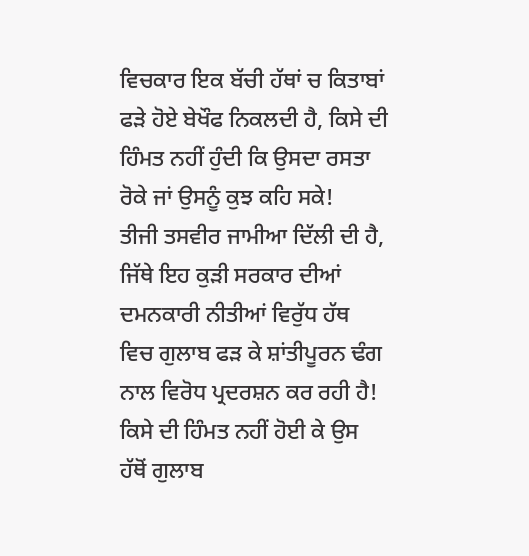ਵਿਚਕਾਰ ਇਕ ਬੱਚੀ ਹੱਥਾਂ ਚ ਕਿਤਾਬਾਂ ਫੜੇ ਹੋਏ ਬੇਖੌਫ ਨਿਕਲਦੀ ਹੈ, ਕਿਸੇ ਦੀ ਹਿੰਮਤ ਨਹੀਂ ਹੁੰਦੀ ਕਿ ਉਸਦਾ ਰਸਤਾ ਰੋਕੇ ਜਾਂ ਉਸਨੂੰ ਕੁਝ ਕਹਿ ਸਕੇ!
ਤੀਜੀ ਤਸਵੀਰ ਜਾਮੀਆ ਦਿੱਲੀ ਦੀ ਹੈ, ਜਿੱਥੇ ਇਹ ਕੁੜੀ ਸਰਕਾਰ ਦੀਆਂ ਦਮਨਕਾਰੀ ਨੀਤੀਆਂ ਵਿਰੁੱਧ ਹੱਥ ਵਿਚ ਗੁਲਾਬ ਫੜ ਕੇ ਸ਼ਾਂਤੀਪੂਰਨ ਢੰਗ ਨਾਲ ਵਿਰੋਧ ਪ੍ਰਦਰਸ਼ਨ ਕਰ ਰਹੀ ਹੈ! ਕਿਸੇ ਦੀ ਹਿੰਮਤ ਨਹੀਂ ਹੋਈ ਕੇ ਉਸ ਹੱਥੋਂ ਗੁਲਾਬ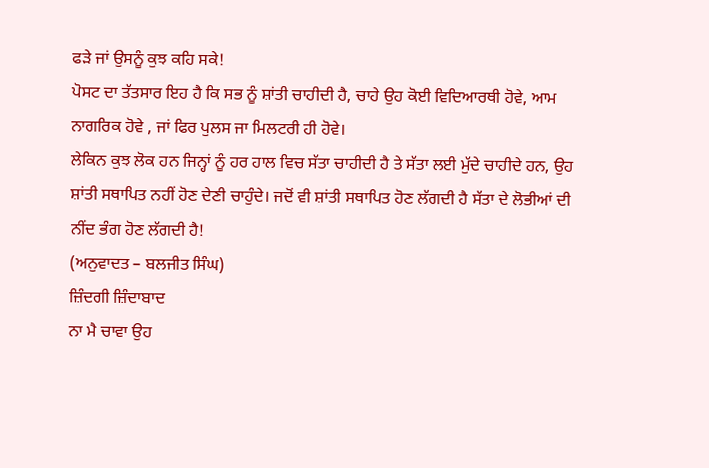ਫੜੇ ਜਾਂ ਉਸਨੂੰ ਕੁਝ ਕਹਿ ਸਕੇ!
ਪੋਸਟ ਦਾ ਤੱਤਸਾਰ ਇਹ ਹੈ ਕਿ ਸਭ ਨੂੰ ਸ਼ਾਂਤੀ ਚਾਹੀਦੀ ਹੈ, ਚਾਹੇ ਉਹ ਕੋਈ ਵਿਦਿਆਰਥੀ ਹੋਵੇ, ਆਮ ਨਾਗਰਿਕ ਹੋਵੇ , ਜਾਂ ਫਿਰ ਪੁਲਸ ਜਾ ਮਿਲਟਰੀ ਹੀ ਹੋਵੇ।
ਲੇਕਿਨ ਕੁਝ ਲੋਕ ਹਨ ਜਿਨ੍ਹਾਂ ਨੂੰ ਹਰ ਹਾਲ ਵਿਚ ਸੱਤਾ ਚਾਹੀਦੀ ਹੈ ਤੇ ਸੱਤਾ ਲਈ ਮੁੱਦੇ ਚਾਹੀਦੇ ਹਨ, ਉਹ ਸ਼ਾਂਤੀ ਸਥਾਪਿਤ ਨਹੀਂ ਹੋਣ ਦੇਣੀ ਚਾਹੁੰਦੇ। ਜਦੋਂ ਵੀ ਸ਼ਾਂਤੀ ਸਥਾਪਿਤ ਹੋਣ ਲੱਗਦੀ ਹੈ ਸੱਤਾ ਦੇ ਲੋਭੀਆਂ ਦੀ ਨੀਂਦ ਭੰਗ ਹੋਣ ਲੱਗਦੀ ਹੈ!
(ਅਨੁਵਾਦਤ – ਬਲਜੀਤ ਸਿੰਘ)
ਜ਼ਿੰਦਗੀ ਜ਼ਿੰਦਾਬਾਦ
ਨਾ ਮੈ ਚਾਵਾ ਉਹ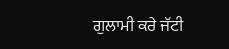ਗੁਲਾਮੀ ਕਰੇ ਜੱਟੀ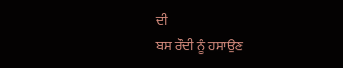ਦੀ
ਬਸ ਰੌਦੀ ਨੂੰ ਹਸਾਉਣ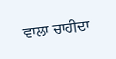ਵਾਲਾ ਚਾਹੀਦਾ